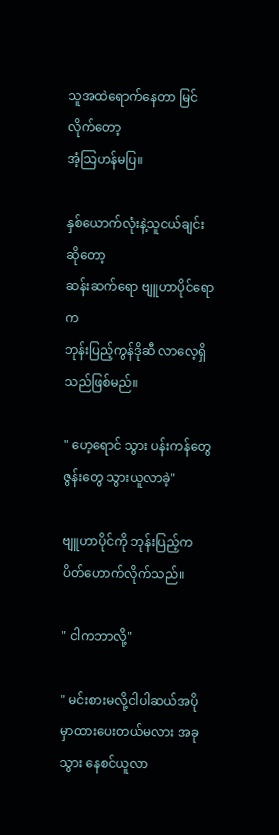သူအထဲရောက်နေတာ မြင်လိုက်တော့
အံ့သြဟန်မပြ။

နှစ်ယောက်လုံးနဲ့သူငယ်ချင်းဆိုတော့
ဆန်းဆက်ရော ဗျူဟာပိုင်ရောက
ဘုန်းပြည့်ကွန်ဒိုဆီ လာလေ့ရှိသည်ဖြစ်မည်။

" ဟေ့ရောင် သွား ပန်းကန်တွေဇွန်းတွေ သွားယူလာခဲ့"

ဗျူဟာပိုင်ကို ဘုန်းပြည့်က ပိတ်ဟောက်လိုက်သည်။

" ငါကဘာလို့"

" မင်းစားမလို့ငါပါဆယ်အပိုမှာထားပေးတယ်မလား အခုသွား နေစင်ယူလာ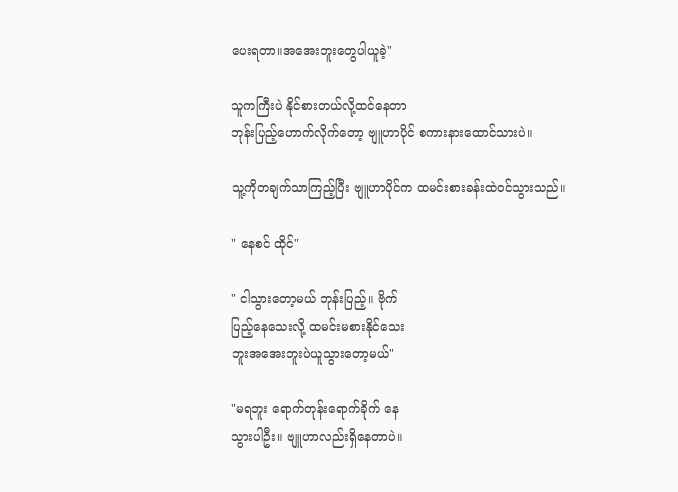ပေးရတာ။အအေးဘူးတွေပါယူခဲ့"

သူကကြီးပဲ နိုင်စားတယ်လို့ထင်နေတာ
ဘုန်းပြည့်ဟောက်လိုက်တော့ ဗျူဟာပိုင် စကားနားထောင်သားပဲ။

သူ့ကိုတချက်သာကြည့်ပြီး ဗျူဟာပိုင်က ထမင်းစားခန်းထဲဝင်သွားသည်။

" နေစင် ထိုင်"

" ငါသွားတော့မယ် ဘုန်းပြည့်။ ဗိုက်
ပြည့်နေသေးလို့ ထမင်းမစားနိုင်သေး
ဘူးအအေးဘူးပဲယူသွားတော့မယ်"

"မရဘူး ရောက်တုန်းရောက်ခိုက် နေ
သွားပါဦး။ ဗျူဟာလည်းရှိနေတာပဲ။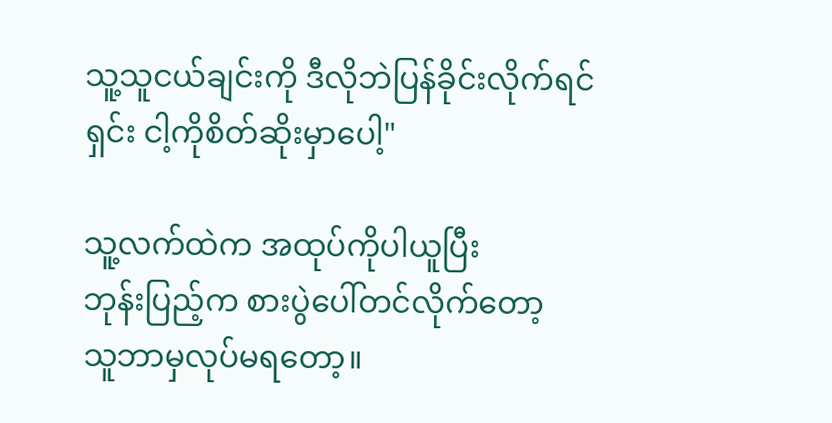သူ့သူငယ်ချင်းကို ဒီလိုဘဲပြန်ခိုင်းလိုက်ရင်
ရှင်း ငါ့ကိုစိတ်ဆိုးမှာပေါ့"

သူ့လက်ထဲက အထုပ်ကိုပါယူပြီး
ဘုန်းပြည့်က စားပွဲပေါ်တင်လိုက်တော့
သူဘာမှလုပ်မရတော့။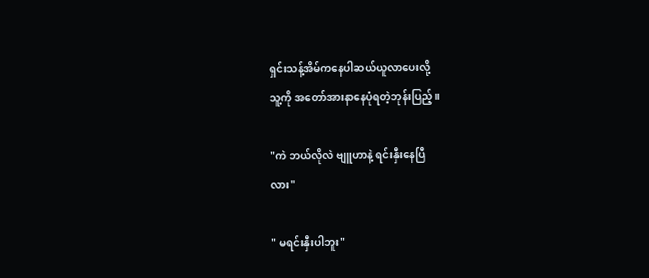ရှင်းသန့်အိမ်ကနေပါဆယ်ယူလာပေးလို့
သူ့ကို အတော်အားနာနေပုံရတဲ့ဘုန်းပြည့်။

"ကဲ ဘယ်လိုလဲ ဗျူဟာနဲ့ ရင်းနှီးနေပြီ
လား"

" မရင်းနှီးပါဘူး"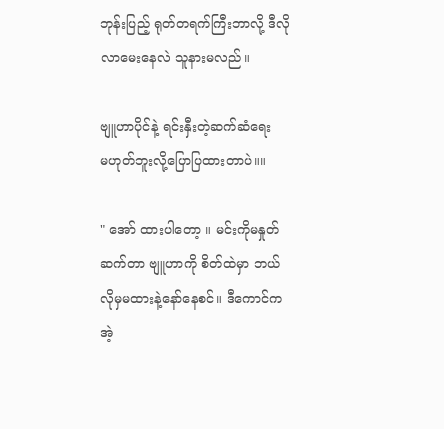ဘုန်းပြည့် ရုတ်တရက်ကြီးဘာလို့ ဒီလို
လာမေးနေလဲ သူနားမလည်။

ဗျူဟာပိုင်နဲ့ ရင်းနှီးတဲ့ဆက်ဆံရေး
မဟုတ်ဘူးလို့ပြောပြထားတာပဲ။။

" အော် ထားပါတော့ ။ မင်းကိုမနှုတ်
ဆက်တာ ဗျူဟာကို စိတ်ထဲမှာ ဘယ်
လိုမှမထားနဲ့နော်နေစင်။ ဒီကောင်က
အဲ့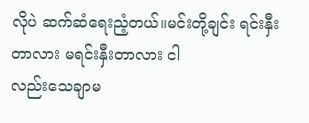လိုပဲ ဆက်ဆံရေးညံ့တယ်။မင်းတို့ချင်း ရင်းနှီးတာလား မရင်းနှီးတာလား ငါ
လည်းသေချာမ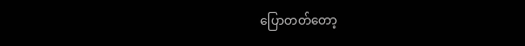ပြောတတ်တော့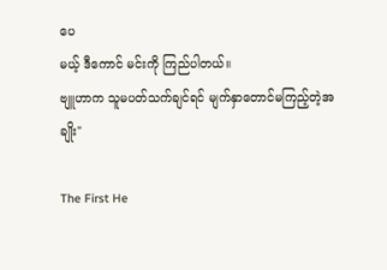ပေ
မယ့် ဒီကောင် မင်းကို ကြည်ပါတယ်။
ဗျူဟာက သူမပတ်သက်ချင်ရင် မျက်နှာတောင်မကြည့်တဲ့အချိုး"

The First He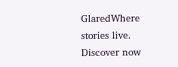GlaredWhere stories live. Discover now